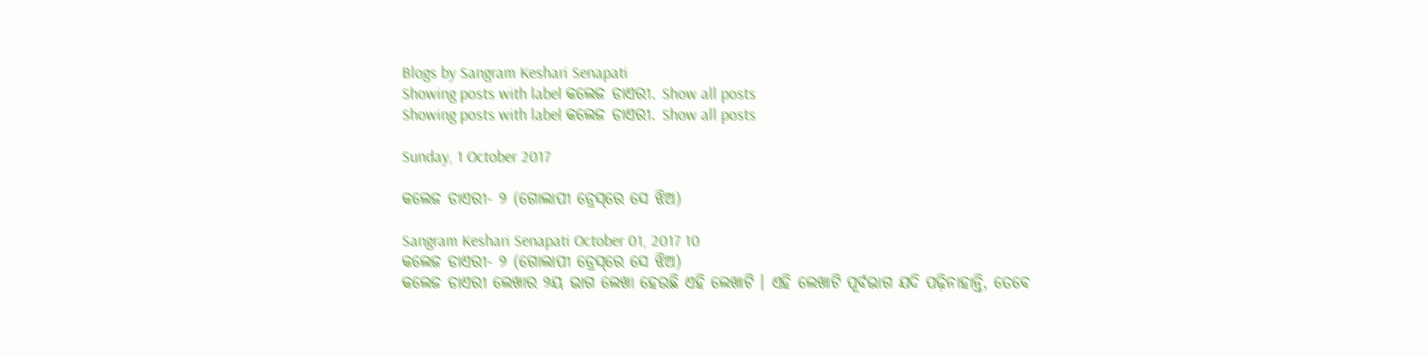Blogs by Sangram Keshari Senapati
Showing posts with label କଲେଜ ଡାଏରୀ. Show all posts
Showing posts with label କଲେଜ ଡାଏରୀ. Show all posts

Sunday, 1 October 2017

କଲେଜ ଡାଏରୀ- ୨ (ଗୋଲାପୀ ଡ୍ରେସ୍‍‍ରେ ସେ ଝିଅ)

Sangram Keshari Senapati October 01, 2017 10
କଲେଜ ଡାଏରୀ- ୨ (ଗୋଲାପୀ ଡ୍ରେସ୍‍‍ରେ ସେ ଝିଅ)
କଲେଜ ଡାଏରୀ ଲେଖାର ୨ୟ ଭାଗ ଲେଖା ହେଉଛି ଏହି ଲେଖାଟି । ଏହି ଲେଖାଟି ପୂର୍ବଭାଗ ଯଦି ପଢ଼ିନାହାନ୍ତି, ତେବେ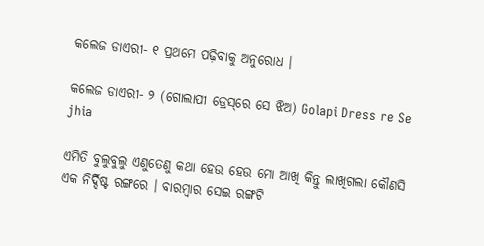କଲେଜ ଡାଏରୀ- ୧ ପ୍ରଥମେ ପଢ଼ିବାକୁ ଅନୁରୋଧ ।

କଲେଜ ଡାଏରୀ- ୨ (ଗୋଲାପୀ ଡ୍ରେସ୍‍‍ରେ ସେ ଝିଅ) Golapi Dress re Se jhia

ଏମିତି ବୁଲୁବୁଲୁ ଏଣୁତେଣୁ କଥା ହେଉ ହେଉ ମୋ ଆଖି କିନ୍ତୁ ଲାଖିଗଲା କୌଣସି ଏକ ନିର୍ଦ୍ଦିଷ୍ଟ ରଙ୍ଗରେ । ବାରମ୍ବାର ସେଇ ରଙ୍ଗଟି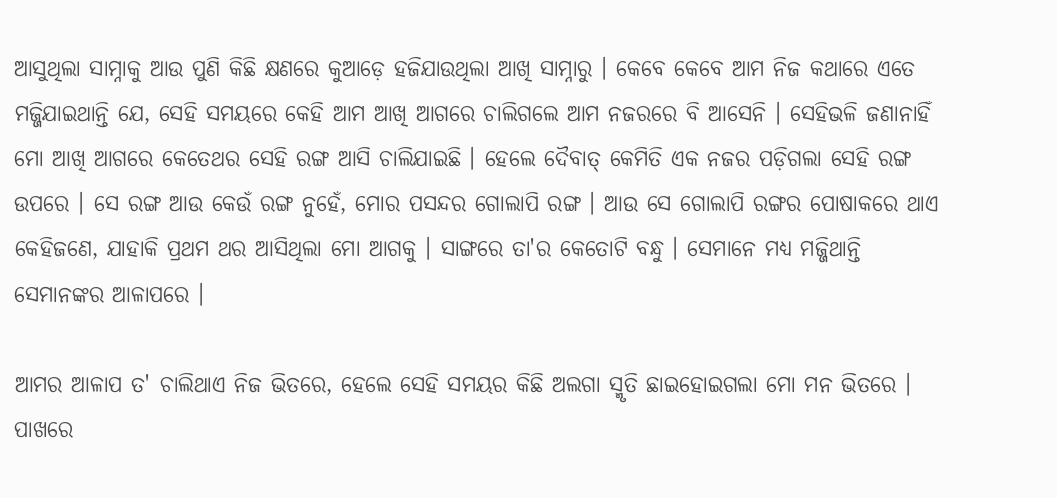ଆସୁଥିଲା ସାମ୍ନାକୁ ଆଉ ପୁଣି କିଛି କ୍ଷଣରେ କୁଆଡ଼େ ହଜିଯାଉଥିଲା ଆଖି ସାମ୍ନାରୁ । କେବେ କେବେ ଆମ ନିଜ କଥାରେ ଏତେ ମଜ୍ଜିଯାଇଥାନ୍ତି ଯେ, ସେହି ସମୟରେ କେହି ଆମ ଆଖି ଆଗରେ ଚାଲିଗଲେ ଆମ ନଜରରେ ବି ଆସେନି । ସେହିଭଳି ଜଣାନାହିଁ ମୋ ଆଖି ଆଗରେ କେତେଥର ସେହି ରଙ୍ଗ ଆସି ଚାଲିଯାଇଛି । ହେଲେ ଦୈବାତ୍ କେମିତି ଏକ ନ‌ଜର ପଡ଼ିଗଲା ସେହି ରଙ୍ଗ ଉପରେ । ସେ ରଙ୍ଗ ଆଉ କେଉଁ ରଙ୍ଗ ନୁହେଁ, ମୋର ପସନ୍ଦର ଗୋଲାପି ରଙ୍ଗ । ଆଉ ସେ ଗୋଲାପି ରଙ୍ଗର ପୋଷାକରେ ଥାଏ କେହିଜଣେ, ଯାହାକି ପ୍ରଥମ ଥର ଆସିଥିଲା ମୋ ଆଗକୁ । ସାଙ୍ଗରେ ତା'ର କେତୋଟି ବନ୍ଧୁ । ସେମାନେ ମଧ୍ୟ ମଜ୍ଜିଥାନ୍ତି ସେମାନଙ୍କର ଆଳାପରେ ।

ଆମର ଆଳାପ ତ' ଚାଲିଥାଏ ନିଜ ଭିତରେ, ହେଲେ ସେହି ସମୟର କିଛି ଅଲଗା ସ୍ମୃତି ଛାଇହୋଇଗଲା ମୋ ମନ ଭିତରେ । ପାଖରେ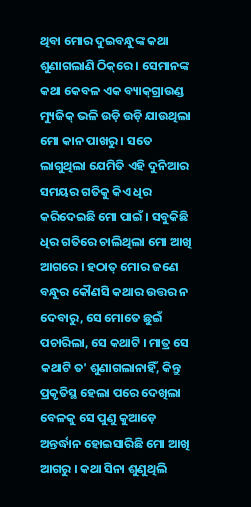ଥିବା ମୋର ଦୁଇବନ୍ଧୁଙ୍କ କଥା ଶୁଣାଗଲାଣି ଠିକ୍‌ରେ । ସେମାନଙ୍କ କଥା କେବଳ ଏକ ବ୍ୟାକ୍‌ଗ୍ରାଉଣ୍ଡ ମ୍ୟୁଜିକ୍ ଭଳି ଉଡ଼ି ଉଡ଼ି ଯାଉଥିଲା ମୋ କାନ ପାଖରୁ । ସତେ ଲାଗୁଥିଲା ଯେମିତି ଏହି ଦୁନିଆର ସମୟର ଗତିକୁ କିଏ ଧିର କରିଦେଇଛି ମୋ ପାଇଁ । ସବୁକିଛି ଧିର ଗତିରେ ଚାଲିଥିଲା ମୋ ଆଖି ଆଗରେ । ହଠାତ୍ ମୋର ଜଣେ ବନ୍ଧୁର କୌଣସି କଥାର ଉତ୍ତର ନ ଦେବାରୁ, ସେ ମୋତେ ଛୁଇଁ ପଚାରିଲା, ସେ କଥାଟି । ମାତ୍ର ସେ କଥାଟି ତ' ଶୁଣାଗଲାନାହିଁ, କିନ୍ତୁ ପ୍ରକୃତିସ୍ଥ ହେଲା ପରେ ଦେଖିଲା ବେଳକୁ ସେ ପୁଣୁ କୁଆଡ଼େ ଅନ୍ତର୍ଦ୍ଧାନ ହୋଇସାରିଛି ମୋ ଆଖି ଆଗରୁ । କଥା ସିନା ଶୁଣୁଥିଲି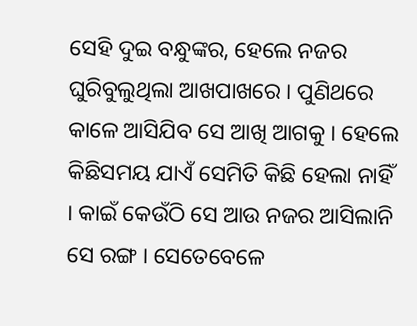ସେହି ଦୁଇ ବନ୍ଧୁଙ୍କର, ହେଲେ ନଜର ଘୁରିବୁଲୁଥିଲା ଆଖପାଖରେ । ପୁଣିଥରେ କାଳେ ଆସିଯିବ ସେ ଆଖି ଆଗକୁ । ହେଲେ କିଛିସମୟ ଯାଏଁ ସେମିତି କିଛି ହେଲା ନାହିଁ । କାଇଁ କେଉଁଠି ସେ ଆଉ ନଜର ଆସିଲାନି ସେ ରଙ୍ଗ । ସେତେବେଳେ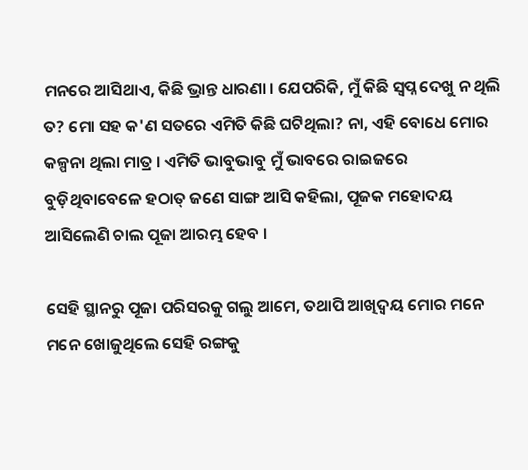ମନରେ ଆସିଥାଏ, କିଛି ଭ୍ରାନ୍ତ ଧାରଣା । ଯେପରିକି, ମୁଁ କିଛି ସ୍ୱପ୍ନ ଦେଖୁ ନ ଥିଲି ତ? ମୋ ସ‌ହ କ'ଣ ସତରେ ଏମିତି କିଛି ଘଟିଥିଲା? ନା, ଏହି ବୋଧେ ମୋର କଳ୍ପନା ଥିଲା ମାତ୍ର । ଏମିତି ଭାବୁଭାବୁ ମୁଁ ଭାବରେ ରାଇଜରେ ବୁଡ଼ିଥିବାବେଳେ ହଠାତ୍ ଜଣେ ସାଙ୍ଗ ଆସି କ‌ହିଲା, ପୂଜକ ମହୋଦୟ ଆସିଲେଣି ଚାଲ ପୂଜା ଆରମ୍ଭ ହେବ ।

ସେହି ସ୍ଥାନରୁ ପୂଜା ପରିସରକୁ ଗଲୁ ଆମେ, ତ‌ଥାପି ଆଖିଦ୍ୱୟ ମୋର ମନେ ମନେ ଖୋଜୁଥିଲେ ସେହି ରଙ୍ଗକୁ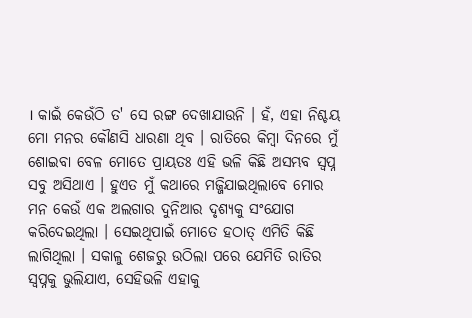। କାଇଁ କେଉଁଠି ତ' ସେ ରଙ୍ଗ ଦେଖାଯାଉନି । ହଁ, ଏହା ନିଶ୍ଚୟ ମୋ ମନର କୌଣସି ଧାରଣା ଥିବ । ରାତିରେ କିମ୍ୱା ଦିନରେ ମୁଁ ଶୋଇବା ବେଳ ମୋତେ ପ୍ରାୟତଃ ଏହି ଭଳି କିଛି ଅସମ୍ଭବ ସ୍ୱପ୍ନ ସବୁ ଅସିଥାଏ । ହୁଏତ ମୁଁ କଥାରେ ମଜ୍ଜିଯାଇଥିଲାବେ ମୋର ମନ କେଉଁ ଏକ ଅଲଗାର ଦୁନିଆର ଦୃଶ୍ୟକୁ ସଂଯୋଗ କରିଦେଇଥିଲା । ସେଇଥିପାଇଁ ମୋତେ ହଠାତ୍ ଏମିତି କିଛି ଲାଗିଥିଲା । ସକାଳୁ ଶେଜରୁ ଉଠିଲା ପରେ ଯେମିତି ରାତିର ସ୍ୱପ୍ନ‌କୁ ଭୁଲିଯାଏ, ସେହିଭଳି ଏହାକୁ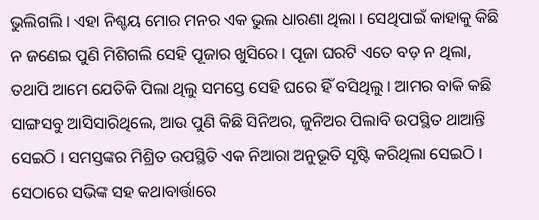ଭୁଲିଗଲି । ଏହା ନିଶ୍ଚୟ ମୋର ମନର ଏକ ଭୁଲ ଧାରଣା ଥିଲା । ସେଥିପାଇଁ କାହାକୁ କିଛି ନ ଜଣେଇ ପୁଣି ମିଶିଗଲି ସେହି ପୂଜାର ଖୁସିରେ । ପୂଜା ଘରଟି ଏତେ ବଡ଼ ନ ଥିଲା, ତ‌ଥାପି ଆମେ ଯେତିକି ପିଲା ଥିଲୁ ସମସ୍ତେ ସେହି ଘରେ ହିଁ ବସିଥିଲୁ । ଆମର ବାକି କଛି ସାଙ୍ଗସବୁ ଆସିସାରିଥିଲେ, ଆଉ ପୁଣି କିଛି ସିନିଅର, ଜୁନିଅର ପିଲାବି ଉପସ୍ଥିତ ଥାଆନ୍ତି ସେଇଠି । ସମସ୍ତଙ୍କର ମିଶ୍ରିତ ଉପସ୍ଥିତି ଏକ ନିଆରା ଅନୁଭୂତି ସୃଷ୍ଟି କରିଥିଲା ସେଇଠି । ସେଠାରେ ସଭିଙ୍କ ସ‌ହ କଥାବାର୍ତ୍ତାରେ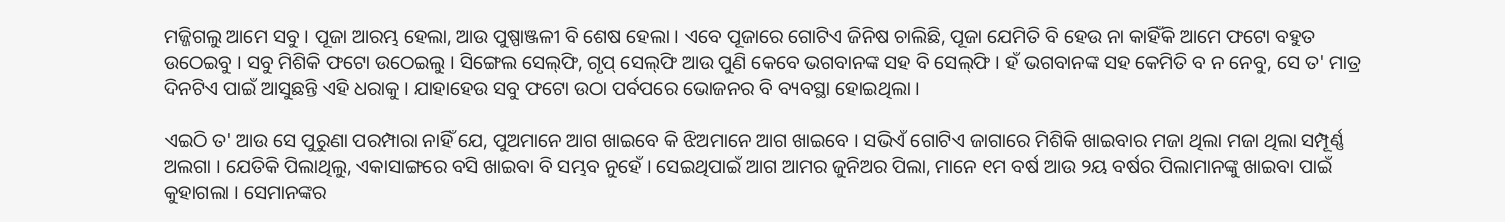ମଜ୍ଜିଗଲୁ ଆମେ ସବୁ । ପୂଜା ଆରମ୍ଭ ହେଲା, ଆଉ ପୁଷ୍ପାଞ୍ଜଳୀ ବି ଶେଷ ହେଲା । ଏବେ ପୂଜାରେ ଗୋଟିଏ ଜିନିଷ ଚାଲିଛି, ପୂଜା ଯେମିତି ବି ହେଉ ନା କାହିଁକି ଆମେ ଫଟୋ ବ‌ହୁତ ଉଠେଇବୁ । ସବୁ ମିଶିକି ଫଟୋ ଉଠେଇଲୁ । ସିଙ୍ଗେଲ ସେଲ୍‌ଫି, ଗୃପ୍ ସେଲ୍‌ଫି ଆଉ ପୁଣି କେବେ ଭଗବାନଙ୍କ ସ‌ହ ବି ସେଲ୍‌ଫି । ହଁ ଭଗବାନଙ୍କ ସ‌ହ କେମିତି ବ ନ ନେବୁ, ସେ ତ' ମାତ୍ର ଦିନଟିଏ ପାଇଁ ଆସୁଛନ୍ତି ଏହି ଧରାକୁ । ଯାହାହେଉ ସବୁ ଫଟୋ ଉଠା ପର୍ବପରେ ଭୋଜନର ବି ବ୍ୟବସ୍ଥା ହୋଇଥିଲା ।

ଏଇଠି ତ' ଆଉ ସେ ପୁରୁଣା ପରମ୍ପାରା ନାହିଁ ଯେ, ପୁଅମାନେ ଆଗ ଖାଇବେ କି ଝିଅମାନେ ଆଗ ଖାଇବେ । ସଭିଏଁ ଗୋଟିଏ ଜାଗାରେ ମିଶିକି ଖାଇବାର ମଜା ଥିଲା ମଜା ଥିଲା ସମ୍ପୂର୍ଣ୍ଣ ଅଲଗା । ଯେତିକି ପିଲାଥିଲୁ, ଏକାସାଙ୍ଗରେ ବସି ଖାଇବା ବି ସମ୍ଭବ ନୁହେଁ । ସେଇଥିପାଇଁ ଆଗ ଆମର ଜୁନିଅର ପିଲା, ମାନେ ୧ମ ବର୍ଷ ଆଉ ୨ୟ ବର୍ଷର ପିଲାମାନଙ୍କୁ ଖାଇବା ପାଇଁ କୁହାଗଲା । ସେମାନଙ୍କର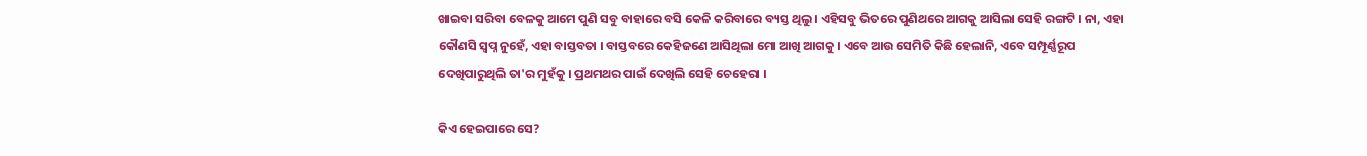ଖାଇବା ସରିବା ବେଳକୁ ଆମେ ପୁଣି ସବୁ ବାହାରେ ବ‌ସି କେଳି କରିବାରେ ବ୍ୟସ୍ତ ଥିଲୁ । ଏହିସବୁ ଭିତରେ ପୁଣିଥରେ ଆଗକୁ ଆସିଲା ସେହି ରଙ୍ଗଟି । ନା, ଏହା କୌଣସି ସ୍ୱପ୍ନ ନୁହେଁ, ଏହା ବାସ୍ତବତା । ବାସ୍ତବରେ କେହିଜଣେ ଆସିଥିଲା ମୋ ଆଖି ଆଗକୁ । ଏବେ ଆଉ ସେମିତି କିଛି ହେଲାନି, ଏବେ ସମ୍ପୂର୍ଣ୍ଣରୂପ ଦେଖିପାରୁଥିଲି ତା'ର ମୁହଁକୁ । ପ୍ରଥମଥର ପାଇଁ ଦେଖିଲି ସେହି ଚେହେରା ।

କିଏ ହେଇପାରେ ସେ?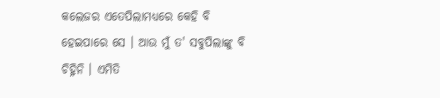କଲେଜର ଏତେପିଲାମଧ୍ୟରେ କେହି ବି ହେଇପାରେ ସେ । ଆଉ ମୁଁ ତ' ସବୁପିଲାଙ୍କୁ ବି ଚିହ୍ନିନି । ଏମିତି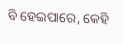ବି ହେଇପାରେ, କେହି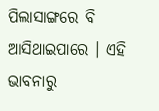ପିଲାସାଙ୍ଗରେ ବି ଆସିଥାଇପାରେ । ଏହି ଭାବନାରୁ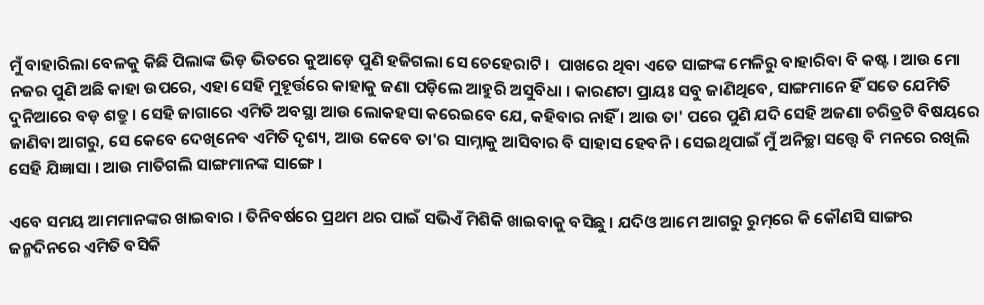ମୁଁ ବାହାରିଲା ବେଳକୁ କିଛି ପିଲାଙ୍କ ଭିଡ଼ ଭିତରେ କୁଆଡ଼େ ପୁଣି ହଜିଗଲା ସେ ଚେହେରାଟି ।  ପାଖରେ ଥିବା ଏତେ ସାଙ୍ଗଙ୍କ ମେଳିରୁ ବାହାରିବା ବି କଷ୍ଟ । ଆଉ ମୋ ନ‌ଜର ପୁଣି ଅଛି କାହା ଉପରେ, ଏହା ସେହି ମୁହୂର୍ତ୍ତରେ କାହାକୁ ଜଣା ପଡ଼ିଲେ ଆହୁରି ଅସୁବିଧା । କାରଣ‌ଟା ପ୍ରାୟଃ ସବୁ ଜାଣିଥିବେ, ସାଙ୍ଗମାନେ ହିଁ ସତେ ଯେମିତି ଦୁନିଆରେ ବଡ଼ ଶତ୍ରୁ । ସେହି ଜାଗାରେ ଏମିତି ଅବସ୍ଥା ଆଉ ଲୋକ‌ହସା କରେଇବେ ଯେ, କ‌ହିବାର ନାହିଁ । ଆଉ ତା' ପରେ ପୁଣି ଯଦି ସେହି ଅଜଣା ଚରିତ୍ରଟି ବିଷୟରେ ଜାଣିବା ଆଗରୁ, ସେ କେବେ ଦେଖିନେବ ଏମିତି ଦୃଶ୍ୟ, ଆଉ କେବେ ତା'ର ସାମ୍ନାକୁ ଆସିବାର ବି ସାହାସ ହେବନି । ସେଇଥିପାଇଁ ମୁଁ ଅନିଚ୍ଛା ସତ୍ତ୍ୱେ ବି ମନରେ ରଖିଲି ସେହି ଯିଜ୍ଞାସା । ଆଉ ମାତିଗଲି ସାଙ୍ଗମାନଙ୍କ ସାଙ୍ଗେ ।

ଏବେ ସମୟ ଆମମାନଙ୍କର ଖାଇବାର । ତିନିବର୍ଷରେ ପ୍ରଥମ ଥର ପାଇଁ ସଭିଏଁ ମିଶିକି ଖାଇବାକୁ ବସିଛୁ । ଯଦିଓ ଆମେ ଆଗରୁ ରୁମ୍‌ରେ କି କୌଣସି ସାଙ୍ଗର ଜନ୍ମଦିନରେ ଏମିତି ବସିକି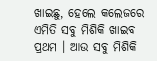ଖାଇଛୁ, ହେଲେ କଲେଜରେ ଏମିତି ସବୁ ମିଶିକି ଖାଇବ ପ୍ରଥମ । ଆଉ ସବୁ ମିଶିକି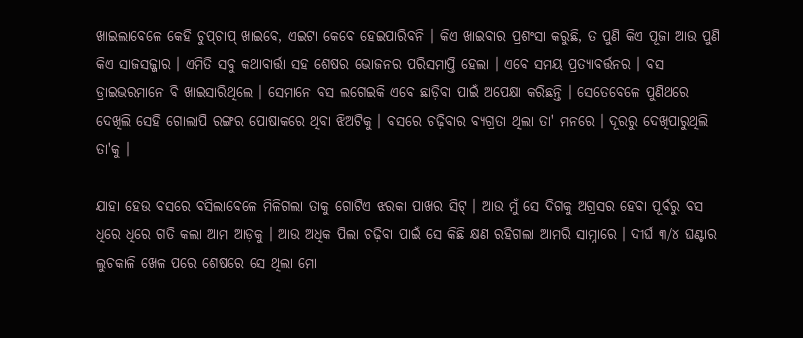ଖାଇଲାବେଳେ କେହି ଚୁପ୍‌ଚାପ୍ ଖାଇବେ, ଏଇଟା କେବେ ହେଇପାରିବନି । କିଏ ଖାଇବାର ପ୍ରଶଂସା କରୁଛି, ତ ପୁଣି କିଏ ପୂଜା ଆଉ ପୁଣି କିଏ ସାଜସଜ୍ଜାର । ଏମିତି ସବୁ କଥାବାର୍ତ୍ତା ସ‌ହ ଶେଷର ଭୋଜନର ପରିସମାପ୍ତି ହେଲା । ଏବେ ସମୟ ପ୍ରତ୍ୟାବର୍ତ୍ତନର । ବସ ଡ୍ରାଇଭରମାନେ ବି ଖାଇସାରିଥିଲେ । ସେମାନେ ବସ ଲଗେଇକି ଏବେ ଛାଡ଼ିବା ପାଇଁ ଅପେକ୍ଷା କରିଛନ୍ତି । ସେତେବେଳେ ପୁଣିଥରେ ଦେଖିଲି ସେହି ଗୋଲାପି ରଙ୍ଗର ପୋଷାକରେ ଥିବା ଝିଅଟିକୁ । ବସରେ ଚଢ଼ିବାର ବ୍ୟଗ୍ରତା ଥିଲା ତା' ମନରେ । ଦୂରରୁ ଦେଖିପାରୁଥିଲି ତା'କୁ ।

ଯାହା ହେଉ ବସରେ ବସିଲାବେଳେ ମିଳିଗଲା ତାକୁ ଗୋଟିଏ ଝରକା ପାଖର ସିଟ୍ । ଆଉ ମୁଁ ସେ ଦିଗକୁ ଅଗ୍ରସର ହେବା ପୂର୍ବରୁ ବସ ଧିରେ ଧିରେ ଗତି କଲା ଆମ ଆଡ଼କୁ । ଆଉ ଅଧିକ ପିଲା ଚଢ଼ିବା ପାଇଁ ସେ କିଛି କ୍ଷଣ ରହିଗଲା ଆମରି ସାମ୍ନାରେ । ଦୀର୍ଘ ୩/୪ ଘଣ୍ଟାର ଲୁଚକାଳି ଖେଳ ପରେ ଶେଷରେ ସେ ଥିଲା ମୋ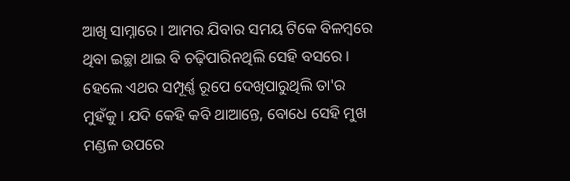ଆଖି ସାମ୍ନାରେ । ଆମର ଯିବାର ସମୟ ଟିକେ ବିଳମ୍ବରେ ଥିବା ଇଚ୍ଛା ଥାଇ ବି ଚଢ଼ିପାରିନଥିଲି ସେହି ବସରେ । ହେଲେ ଏଥର ସମ୍ପୂର୍ଣ୍ଣ ରୂପେ ଦେଖିପାରୁଥିଲି ତା'ର ମୁହଁକୁ । ଯଦି କେହି କବି ଥାଆନ୍ତେ, ବୋଧେ ସେହି ମୁଖ ମଣ୍ଡଳ ଉପରେ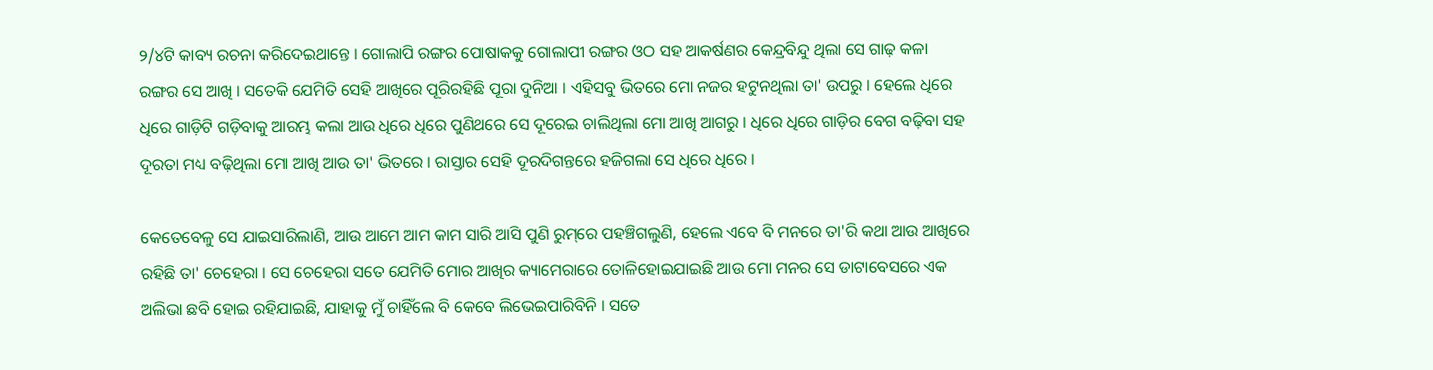୨/୪ଟି କାବ୍ୟ ରଚନା କରିଦେଇଥାନ୍ତେ । ଗୋଲାପି ରଙ୍ଗର ପୋଷାକକୁ ଗୋଲାପୀ ରଙ୍ଗର ଓଠ ସ‌ହ ଆକର୍ଷଣର କେନ୍ଦ୍ରବିନ୍ଦୁ ଥିଲା ସେ ଗାଢ଼ କଳା ରଙ୍ଗର ସେ ଆଖି । ସତେକି ଯେମିତି ସେହି ଆଖିରେ ପୂରିରହିଛି ପୂରା ଦୁନିଆ । ଏହିସବୁ ଭିତରେ ମୋ ନଜର ହଟୁନଥିଲା ତା' ଉପରୁ । ହେଲେ ଧିରେ ଧିରେ ଗାଡ଼ିଟି ଗଡ଼ିବାକୁ ଆରମ୍ଭ କଲା ଆଉ ଧିରେ ଧିରେ ପୁଣିଥରେ ସେ ଦୂରେଇ ଚାଲିଥିଲା ମୋ ଆଖି ଆଗରୁ । ଧିରେ ଧିରେ ଗାଡ଼ିର ବେଗ ବଢ଼ିବା ସ‌ହ ଦୂରତା ମଧ୍ୟ ବଢ଼ିଥିଲା ମୋ ଆଖି ଆଉ ତା' ଭିତରେ । ରାସ୍ତାର ସେହି ଦୂରଦିଗନ୍ତରେ ହଜିଗଲା ସେ ଧିରେ ଧିରେ ।

କେତେବେଳୁ ସେ ଯାଇସାରିଲାଣି, ଆଉ ଆମେ ଆମ କାମ ସାରି ଆସି ପୁଣି ରୁମ୍‌ରେ ପ‌ହ‌ଞ୍ଚିଗଲୁଣି, ହେଲେ ଏବେ ବି ମନରେ ତା'ରି କଥା ଆଉ ଆଖିରେ ରହିଛି ତା' ଚେହେରା । ସେ ଚେହେରା ସତେ ଯେମିତି ମୋର ଆଖିର କ୍ୟାମେରାରେ ତୋଳିହୋଇଯାଇଛି ଆଉ ମୋ ମନର ସେ ଡାଟାବେସରେ ଏକ ଅଲିଭା ଛବି ହୋଇ ରହିଯାଇଛି, ଯାହାକୁ ମୁଁ ଚାହିଁଲେ ବି କେବେ ଲିଭେଇପାରିବିନି । ସତେ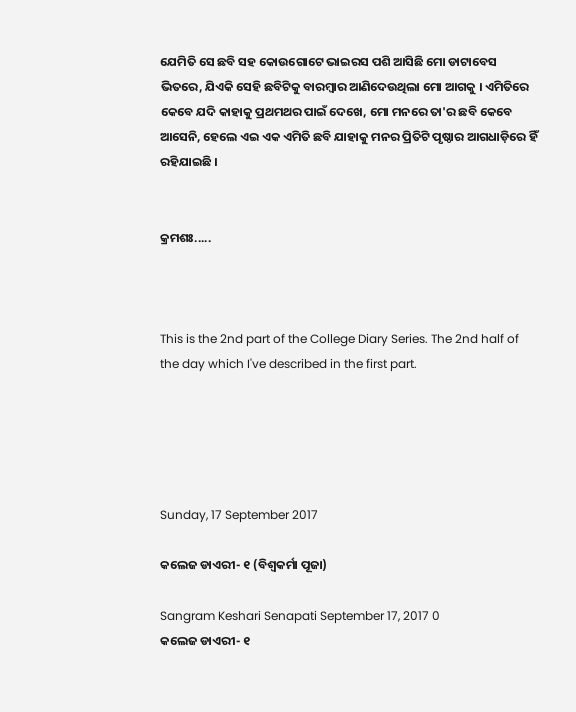ଯେମିତି ସେ ଛବି ସ‌ହ କୋଉଗୋଟେ ଭାଇରସ ପଶି ଆସିଛି ମୋ ଡାଟାବେସ ଭିତରେ, ଯିଏକି ସେହି ଛବିଟିକୁ ବାରମ୍ବାର ଆଣିଦେଉଥିଲା ମୋ ଆଗକୁ । ଏମିତିରେ କେବେ ଯଦି କାହାକୁ ପ୍ରଥମଥର ପାଇଁ ଦେଖେ, ମୋ ମନରେ ତା'ର ଛବି କେବେ ଆସେନି, ହେଲେ ଏଇ ଏକ ଏମିତି ଛବି ଯାହାକୁ ମନର ପ୍ରିତିଟି ପୃଷ୍ଠାର ଆଗଧାଡ଼ିରେ ହିଁ ରହିଯାଇଛି ।


କ୍ରମଶଃ.....



This is the 2nd part of the College Diary Series. The 2nd half of the day which I've described in the first part.





Sunday, 17 September 2017

କଲେଜ ଡାଏରୀ- ୧ (ବିଶ୍ୱକର୍ମା ପୂଜା)

Sangram Keshari Senapati September 17, 2017 0
କଲେଜ ଡାଏରୀ- ୧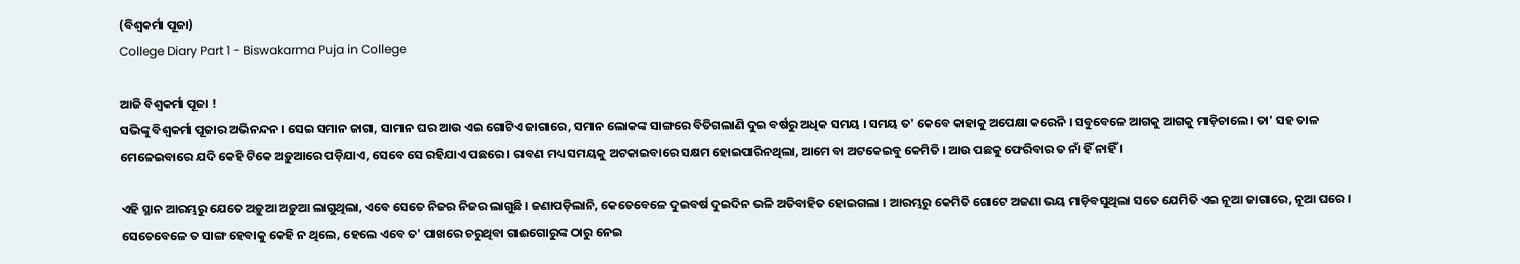(ବିଶ୍ୱକର୍ମା ପୂଜା)
College Diary Part 1 - Biswakarma Puja in College

ଆଜି ବିଶ୍ୱକର୍ମା ପୂଜା !
ସଭିଙ୍କୁ ବିଶ୍ୱକର୍ମା ପୂଜାର ଅଭିନନ୍ଦନ । ସେଇ ସମାନ ଜାଗା, ସାମାନ ଘର ଆଉ ଏଇ ଗୋଟିଏ ଜାଗାରେ, ସମାନ ଲୋକଙ୍କ ସାଙ୍ଗରେ ବିତିଗଲାଣି ଦୁଇ ବର୍ଷରୁ ଅଧିକ ସମୟ । ସମୟ ତ' କେବେ କାହାକୁ ଅପେକ୍ଷା କରେନି । ସବୁବେଳେ ଆଗକୁ ଆଗକୁ ମାଡ଼ିଚାଲେ । ତା' ସ‌ହ ତାଳ ମେଳେଇବାରେ ଯଦି କେହି ଟିକେ ଅଡ଼ୁଆରେ ପଡ଼ିଯାଏ, ସେବେ ସେ ରହିଯାଏ ପଛରେ । ରାବଣ ମଧ୍ୟ ସମୟକୁ ଅଟକାଇବାରେ ସକ୍ଷମ ହୋଇପାରିନଥିଲା, ଆମେ ବା ଅଟକେଇବୁ କେମିତି । ଆଉ ପଛକୁ ଫେରିବାର ତ ନାଁ ହିଁ ନାହିଁ ।

ଏହି ସ୍ଥାନ ଆରମ୍ଭରୁ ଯେତେ ଅଡ଼ୁଆ ଅଡ଼ୁଆ ଲାଗୁଥିଲା, ଏବେ ସେତେ ନିଜର ନିଜର ଲାଗୁଛି । ଜଣାପଡ଼ିଲାନି, କେତେବେଳେ ଦୁଇବର୍ଷ ଦୁଇଦିନ ଭଳି ଅତିବାହିତ ହୋଇଗଲା । ଆରମ୍ଭରୁ କେମିତି ଗୋଟେ ଅଜଣା ଭୟ ମାଡ଼ିବସୁଥିଲା ସତେ ଯେମିତି ଏଇ ନୂଆ ଜାଗାରେ, ନୂଆ ଘରେ । ସେତେବେଳେ ତ ସାଙ୍ଗ ହେବାକୁ କେହି ନ ଥିଲେ, ହେଲେ ଏବେ ତ' ପାଖରେ ଚରୁଥିବା ଗାଈଗୋରୁଙ୍କ ଠାରୁ ନେଇ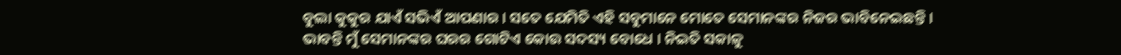ବୁଲା କୁକୁର ଯାଏଁ ସଭିଏଁ ଆପଣାର । ସତେ ଯେମିତି ଏହି ସବୁମାନେ ମୋତେ ସେମାନଙ୍କର ନିଜର ଭାବିନେଇଛନ୍ତି । ଭାବନ୍ତି ମୁଁ ସେମାନଙ୍କର ଘରର ଗୋଟିଏ କୋଉ ସଦସ୍ୟ ବୋଧେ । ନିଇତି ସକାଳୁ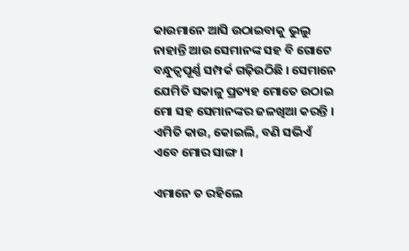କାଉମାନେ ଆସି ଉଠାଇବାକୁ ଭୁଲୁ ନାହାନ୍ତି ଆଉ ସେମାନଙ୍କ ସ‌ହ ବି ଗୋଟେ ବନ୍ଧୁତ୍ୱପୂର୍ଣ୍ଣ ସମ୍ପର୍କ ଗଢ଼ିଉଠିଛି । ସେମାନେ ଯେମିତି ସକାଳୁ ପ୍ରତ୍ୟହ ମୋତେ ଉଠାଇ ମୋ ସ‌ହ ସେମାନଙ୍କର ଜଳଖିଆ କରନ୍ତି । ଏମିତି କାଉ, କୋଇଲି, ବଣି ସଭିଏଁ ଏବେ ମୋର ସାଙ୍ଗ ।

ଏମାନେ ତ ରହିଲେ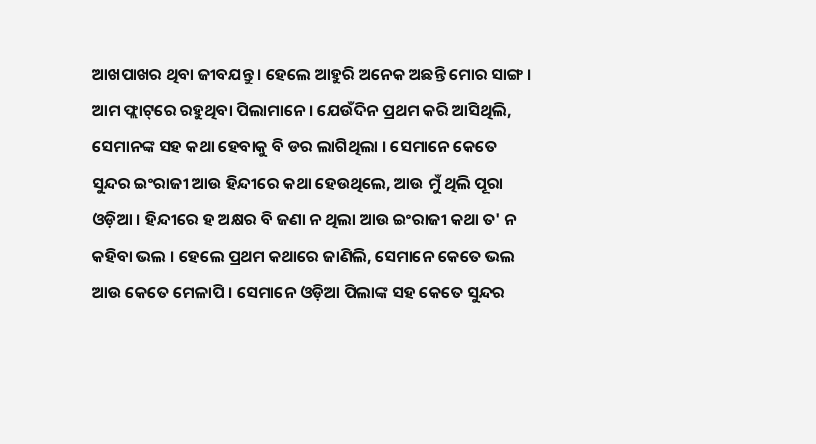ଆଖପାଖର ଥିବା ଜୀବଯନ୍ତୁ । ହେଲେ ଆହୁରି ଅନେକ ଅଛନ୍ତି ମୋର ସାଙ୍ଗ । ଆମ ଫ୍ଲାଟ୍‌ରେ ରହୁଥିବା ପିଲାମାନେ । ଯେଉଁଦିନ ପ୍ରଥମ କରି ଆସିଥିଲି, ସେମାନଙ୍କ ସ‌ହ କଥା ହେବାକୁ ବି ଡର ଲାଗିଥିଲା । ସେମାନେ କେତେ ସୁନ୍ଦର ଇଂରାଜୀ ଆଉ ହିନ୍ଦୀରେ କଥା ହେଉଥିଲେ, ଆଉ ମୁଁ ଥିଲି ପୂରା ଓଡ଼ିଆ । ହିନ୍ଦୀରେ ହ ଅକ୍ଷର ବି ଜଣା ନ ଥିଲା ଆଉ ଇଂରାଜୀ କଥା ତ' ନ କ‌ହିବା ଭଲ । ହେଲେ ପ୍ରଥମ କଥାରେ ଜାଣିଲି, ସେମାନେ କେତେ ଭଲ ଆଉ କେତେ ମେଳାପି । ସେମାନେ ଓଡ଼ିଆ ପିଲାଙ୍କ ସ‌ହ କେତେ ସୁନ୍ଦର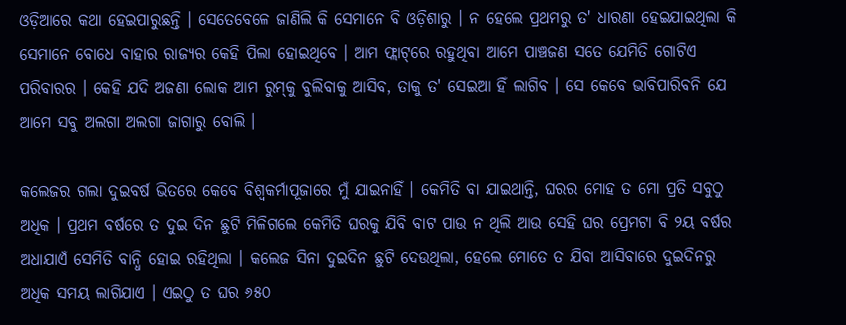ଓଡ଼ିଆରେ କଥା ହେଇପାରୁଛନ୍ତି । ସେତେବେଳେ ଜାଣିଲି କି ସେମାନେ ବି ଓଡ଼ିଶାରୁ । ନ ହେଲେ ପ୍ରଥମରୁ ତ' ଧାରଣା ହେଇଯାଇଥିଲା କି ସେମାନେ ବୋଧେ ବାହାର ରାଜ୍ୟର କେହି ପିଲା ହୋଇଥିବେ । ଆମ ଫ୍ଲାଟ୍‌ରେ ରହୁଥିବା ଆମେ ପାଞ୍ଚଜଣ ସତେ ଯେମିତି ଗୋଟିଏ ପରିବାରର । କେହି ଯଦି ଅଜଣା ଲୋକ ଆମ ରୁମ୍‌କୁ ବୁଲିବାକୁ ଆସିବ, ତାକୁ ତ' ସେଇଆ ହିଁ ଲାଗିବ । ସେ କେବେ ଭାବିପାରିବନି ଯେ ଆମେ ସବୁ ଅଲଗା ଅଲଗା ଜାଗାରୁ ବୋଲି ।

କଲେଜର ଗଲା ଦୁଇବର୍ଷ ଭିତରେ କେବେ ବିଶ୍ୱକର୍ମାପୂଜାରେ ମୁଁ ଯାଇନାହିଁ । କେମିତି ବା ଯାଇଥାନ୍ତି, ଘରର ମୋହ ତ ମୋ ପ୍ରତି ସବୁଠୁ ଅଧିକ । ପ୍ରଥମ ବର୍ଷରେ ତ ଦୁଇ ଦିନ ଛୁଟି ମିଳିଗଲେ କେମିତି ଘରକୁ ଯିବି ବାଟ ପାଉ ନ ଥିଲି ଆଉ ସେହି ଘର ପ୍ରେମଟା ବି ୨ୟ ବର୍ଷର ଅଧାଯାଏଁ ସେମିତି ବାନ୍ଧି ହୋଇ ରହିଥିଲା । କଲେଜ ସିନା ଦୁଇଦିନ ଛୁଟି ଦେଉଥିଲା, ହେଲେ ମୋତେ ତ ଯିବା ଆସିବାରେ ଦୁଇଦିନରୁ ଅଧିକ ସମୟ ଲାଗିଯାଏ । ଏଇଠୁ ତ ଘର ୬୫୦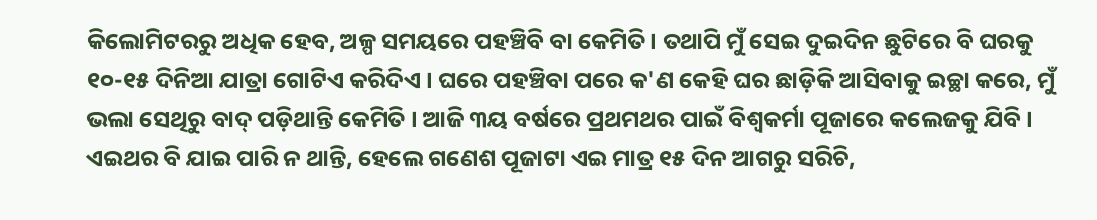କିଲୋମିଟରରୁ ଅଧିକ ହେବ, ଅଳ୍ପ ସମୟରେ ପ‌ହ‌ଞ୍ଚିବି ବା କେମିତି । ତ‌ଥାପି ମୁଁ ସେଇ ଦୁଇଦିନ ଛୁଟିରେ ବି ଘରକୁ ୧୦-୧୫ ଦିନିଆ ଯାତ୍ରା ଗୋଟିଏ କରିଦିଏ । ଘରେ ପ‌ହ‌ଞ୍ଚିବା ପରେ କ'ଣ କେହି ଘର ଛାଡ଼ିକି ଆସିବାକୁ ଇଚ୍ଛା କରେ, ମୁଁ ଭଲା ସେଥିରୁ ବାଦ୍ ପଡ଼ିଥାନ୍ତି କେମିତି । ଆଜି ୩ୟ ବର୍ଷରେ ପ୍ରଥମଥର ପାଇଁ ବିଶ୍ୱକର୍ମା ପୂଜାରେ କଲେଜକୁ ଯିବି । ଏଇଥର ବି ଯାଇ ପାରି ନ ଥାନ୍ତି, ହେଲେ ଗଣେଶ ପୂଜାଟା ଏଇ ମାତ୍ର ୧୫ ଦିନ ଆଗରୁ ସରିଚି,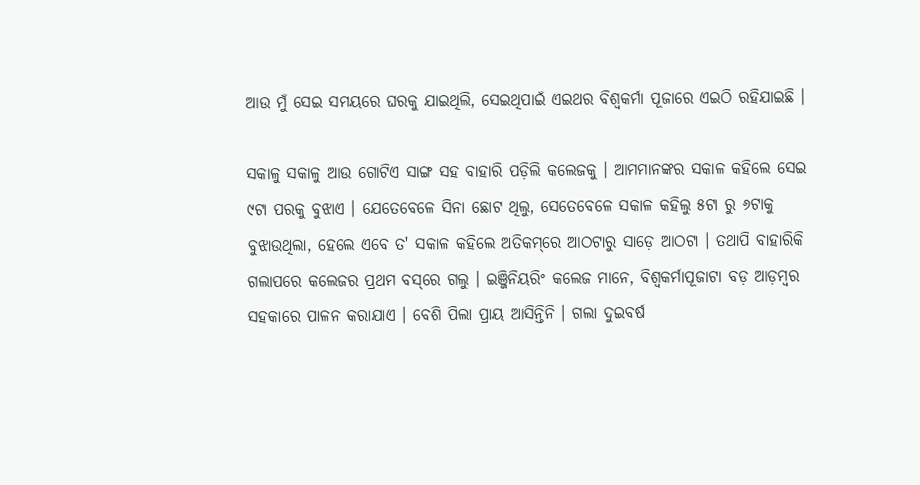ଆଉ ମୁଁ ସେଇ ସମୟରେ ଘରକୁ ଯାଇଥିଲି, ସେଇଥିପାଇଁ ଏଇଥର ବିଶ୍ୱକର୍ମା ପୂଜାରେ ଏଇଠି ରହିଯାଇଛି ।

ସକାଳୁ ସକାଳୁ ଆଉ ଗୋଟିଏ ସାଙ୍ଗ ସ‌ହ ବାହାରି ପଡ଼ିଲି କଲେଜକୁ । ଆମମାନଙ୍କର ସକାଳ କ‌ହିଲେ ସେଇ ୯ଟା ପରକୁ ବୁଝାଏ । ଯେତେବେଳେ ସିନା ଛୋଟ ଥିଲୁ, ସେତେବେଳେ ସକାଳ କ‌ହିଲୁ ୫ଟା ରୁ ୬ଟାକୁ ବୁଝାଉଥିଲା, ହେଲେ ଏବେ ତ' ସକାଳ କ‌ହିଲେ ଅତିକମ୍‌ରେ ଆଠଟାରୁ ସାଡ଼େ ଆଠଟା । ତ‌ଥାପି ବାହାରିକି ଗଲାପରେ କଲେଜର ପ୍ରଥମ ବସ୍‌ରେ ଗଲୁ । ଇଞ୍ଜିନିୟରିଂ କଲେଜ ମାନେ, ବିଶ୍ୱକର୍ମାପୂଜାଟା ବଡ଼ ଆଡ଼ମ୍ବର ସ‌ହକାରେ ପାଳନ କରାଯାଏ । ବେଶି ପିଲା ପ୍ରାୟ ଆସିନ୍ତିନି । ଗଲା ଦୁଇବର୍ଷ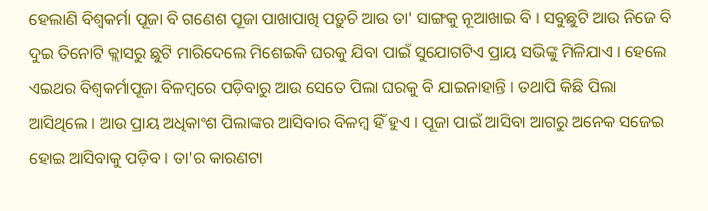ହେଲାଣି ବିଶ୍ୱକର୍ମା ପୂଜା ବି ଗଣେଶ ପୂଜା ପାଖାପାଖି ପଡ଼ୁଚି ଆଉ ତା' ସାଙ୍ଗକୁ ନୂଆଖାଇ ବି । ସବୁଛୁଟି ଆଉ ନିଜେ ବି ଦୁଇ ତିନୋଟି କ୍ଲାସରୁ ଛୁଟି ମାରିଦେଲେ ମିଶେଇକି ଘରକୁ ଯିବା ପାଇଁ ସୁଯୋଗଟିଏ ପ୍ରାୟ ସଭିଙ୍କୁ ମିଳିଯାଏ । ହେଲେ ଏଇଥର ବିଶ୍ୱକର୍ମାପୂଜା ବିଳମ୍ବରେ ପଡ଼ିବାରୁ ଆଉ ସେତେ ପିଲା ଘରକୁ ବି ଯାଇନାହାନ୍ତି । ତ‌ଥାପି କିଛି ପିଲା ଆସିଥିଲେ । ଆଉ ପ୍ରାୟ ଅଧିକାଂଶ ପିଲାଙ୍କର ଆସିବାର ବିଳମ୍ବ ହିଁ ହୁଏ । ପୂଜା ପାଇଁ ଆସିବା ଆଗରୁ ଅନେକ ସଜେଇ ହୋଇ ଆସିବାକୁ ପଡ଼ିବ । ତା'ର କାରଣ‌ଟା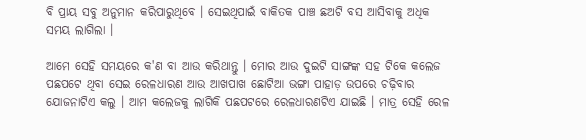ବି ପ୍ରାୟ ସବୁ ଅନୁମାନ କରିପାରୁଥିବେ । ସେଇଥିପାଇଁ ବାକିତକ ପାଞ୍ଚ ଛଅଟି ବସ ଆସିବାକୁ ଅଧିକ ସମୟ ଲାଗିଲା ।

ଆମେ ସେହି ସମୟରେ କ'ଣ ବା ଆଉ କରିଥାନ୍ତୁ । ମୋର ଆଉ ଦୁଇଟି ସାଙ୍ଗଙ୍କ ସ‌ହ ଟିକେ କଲେଜ ପଛପଟେ ଥିବା ସେଇ ରେଳଧାରଣ ଆଉ ଆଖପାଖ ଛୋଟିଆ ଭଙ୍ଗା ପାହାଡ଼ ଉପରେ ଚଢ଼ିବାର ଯୋଜନାଟିଏ କଲୁ । ଆମ କଲେଜକୁ ଲାଗିକି ପଛପଟରେ ରେଳଧାରଣ‌ଟିଏ ଯାଇଛି । ମାତ୍ର ସେହି ରେଳ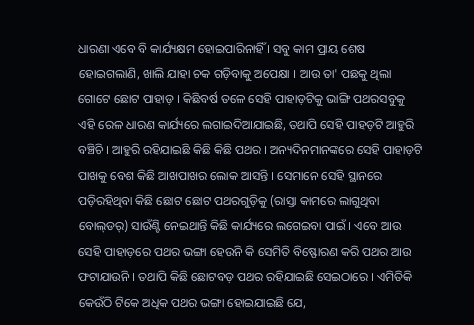ଧାରଣା ଏବେ ବି କାର୍ଯ୍ୟକ୍ଷମ ହୋଇପାରିନାହିଁ । ସବୁ କାମ ପ୍ରାୟ ଶେଷ ହୋଇଗଲାଣି, ଖାଲି ଯାହା ଚକ ଗଡ଼ିବାକୁ ଅପେକ୍ଷା । ଆଉ ତା' ପଛକୁ ଥିଲା ଗୋଟେ ଛୋଟ ପାହାଡ଼ । କିଛିବର୍ଷ ତଳେ ସେହି ପାହାଡ଼ଟିକୁ ଭାଙ୍ଗି ପଥରସବୁକୁ ଏହି ରେଳ ଧାରଣ କାର୍ଯ୍ୟରେ ଲଗାଇଦିଆଯାଇଛି, ତ‌ଥାପି ସେହି ପାହଡ଼ଟି ଆହୁରି ବଞ୍ଚିଚି । ଆହୁରି ରହିଯାଇଛି କିଛି କିଛି ପଥର । ଅନ୍ୟଦିନମାନଙ୍କରେ ସେହି ପାହାଡ଼ଟି ପାଖକୁ ବେଶ କିଛି ଆଖପାଖର ଲୋକ ଆସନ୍ତି । ସେମାନେ ସେହି ସ୍ଥାନରେ ପଡ଼ିରହିଥିବା କିଛି ଛୋଟ ଛୋଟ ପଥରଗୁଡ଼ିକୁ (ରାସ୍ତା କାମରେ ଲାଗୁଥିବା ବୋଲ୍‌ଡର୍) ସାଉଁଣ୍ଟି ନେଇଥାନ୍ତି କିଛି କାର୍ଯ୍ୟରେ ଲଗେଇବା ପାଇଁ । ଏବେ ଆଉ ସେହି ପାହାଡ଼ରେ ପଥର ଭଙ୍ଗା ହେଉନି କି ସେମିତି ବିଷ୍ଫୋରଣ କରି ପଥର ଆଉ ଫଟାଯାଉନି । ତ‌ଥାପି କିଛି ଛୋଟବଡ଼ ପଥର ରହିଯାଇଛି ସେଇଠାରେ । ଏମିତିକି କେଉଁଠି ଟିକେ ଅଧିକ ପଥର ଭଙ୍ଗା ହୋଇଯାଇଛି ଯେ,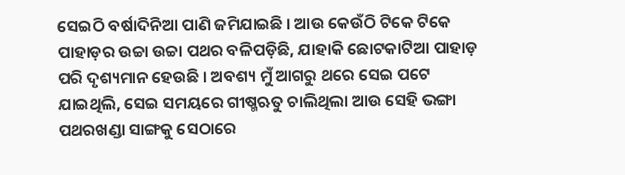ସେଇଠି ବର୍ଷାଦିନିଆ ପାଣି ଜମିଯାଇଛି । ଆଉ କେଉଁଠି ଟିକେ ଟିକେ ପାହାଡ଼ର ଉଚ୍ଚା ଉଚ୍ଚା ପଥର ବଳିପଡ଼ିଛି, ଯାହାକି ଛୋଟକାଟିଆ ପାହାଡ଼ ପରି ଦୃଶ୍ୟମାନ ହେଉଛି । ଅବଶ୍ୟ ମୁଁ ଆଗରୁ ଥରେ ସେଇ ପଟେ ଯାଇଥିଲି, ସେଇ ସମୟରେ ଗୀଷ୍ମଋତୁ ଚାଲିଥିଲା ଆଉ ସେହି ଭଙ୍ଗା ପଥରଖଣ୍ଡା ସାଙ୍ଗକୁ ସେଠାରେ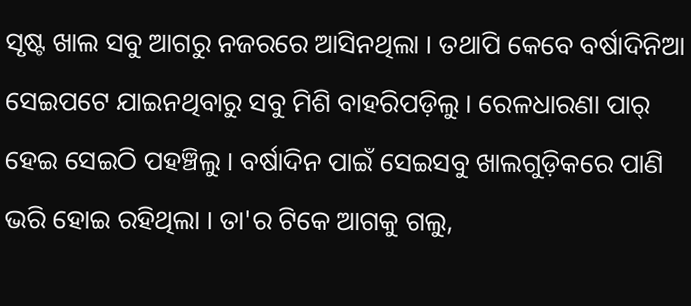ସୃଷ୍ଟ ଖାଲ ସବୁ ଆଗରୁ ନ‌ଜରରେ ଆସିନଥିଲା । ତ‌ଥାପି କେବେ ବର୍ଷାଦିନିଆ ସେଇପଟେ ଯାଇନଥିବାରୁ ସବୁ ମିଶି ବାହରିପଡ଼ିଲୁ । ରେଳଧାରଣା ପାର୍ ହେଇ ସେଇଠି ପ‌ହ‌ଞ୍ଚିଲୁ । ବର୍ଷାଦିନ ପାଇଁ ସେଇସବୁ ଖାଲଗୁଡ଼ିକରେ ପାଣି ଭରି ହୋଇ ରହିଥିଲା । ତା'ର ଟିକେ ଆଗକୁ ଗଲୁ,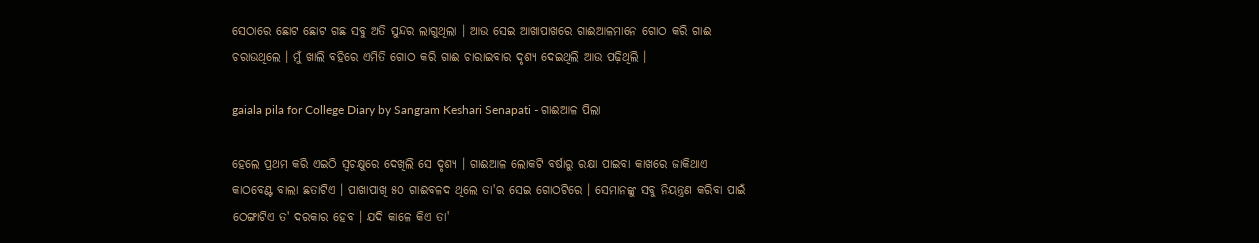ସେଠାରେ ଛୋଟ ଛୋଟ ଗଛ ସବୁ ଅତି ସୁନ୍ଦର ଲାଗୁଥିଲା । ଆଉ ସେଇ ଆଖାପାଖରେ ଗାଈଆଳମାନେ ଗୋଠ କରି ଗାଈ ଚରାଉଥିଲେ । ମୁଁ ଖାଲି ବ‌ହିରେ ଏମିତି ଗୋଠ କରି ଗାଈ ଚାରାଇବାର ଦୃଶ୍ୟ ଦେଇଥିଲି ଆଉ ପଢ଼ିଥିଲି ।

gaiala pila for College Diary by Sangram Keshari Senapati - ଗାଈଆଳ ପିଲା

ହେଲେ ପ୍ରଥମ କରି ଏଇଠି ସ୍ୱଚକ୍ଷୁରେ ଦେଖିଲି ସେ ଦୃଶ୍ୟ । ଗାଈଆଳ ଲୋକଟି ବର୍ଷାରୁ ରକ୍ଷା ପାଇବା କାଖରେ ଜାକିଥାଏ କାଠବେଣ୍ଟ ବାଲା ଛତାଟିଏ । ପାଖାପାଖି ୫୦ ଗାଈବଳଦ ଥିଲେ ତା'ର ସେଇ ଗୋଠଟିରେ । ସେମାନଙ୍କୁ ସବୁ ନିୟନ୍ତ୍ରଣ କରିବା ପାଇଁ ଠେଙ୍ଗାଟିଏ ତ' ଦରକାର ହେବ । ଯଦି କାଳେ କିଏ ତା'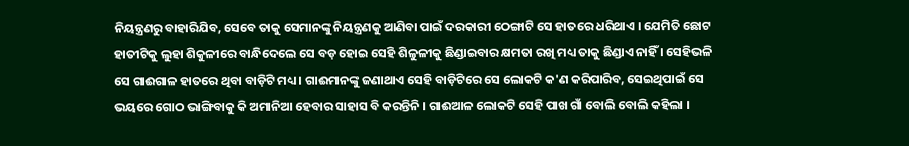ନିୟନ୍ତ୍ରଣରୁ ବାହାରିଯିବ, ସେବେ ତାକୁ ସେମାନଙ୍କୁ ନିୟନ୍ତ୍ରଣକୁ ଆଣିବା ପାଇଁ ଦରକାରୀ ଠେଙ୍ଗାଟି ସେ ହାତରେ ଧରିଥାଏ । ଯେମିତି ଛୋଟ ହାତୀଟିକୁ ଲୁହା ଶିକୁଳୀରେ ବାନ୍ଧିଦେଲେ ସେ ବଡ଼ ହୋଇ ସେହି ଶିଳୁଳୀକୁ ଛିଣ୍ଡାଇବାର କ୍ଷମତା ରଖି ମଧ୍ୟ ତାକୁ ଛିଣ୍ଡାଏ ନାହିଁ । ସେହିଭଳି ସେ ଗାଈଗାଳ ହାତରେ ଥିବା ବାଡ଼ିଟି ମଧ୍ୟ । ଗାଈମାନଙ୍କୁ ଜଣାଥାଏ ସେହି ବାଡ଼ିଟିରେ ସେ ଲୋକଟି କ'ଣ କରିପାରିବ, ସେଇଥିପାଇଁ ସେ ଭୟରେ ଗୋଠ ଭାଙ୍ଗିବାକୁ କି ଅମାନିଆ ହେବାର ସାହାସ ବି କରନ୍ତିନି । ଗାଈଆଳ ଲୋକଟି ସେହି ପାଖ ଗାଁ ବୋଲି ବୋଲି କ‌ହିଲା ।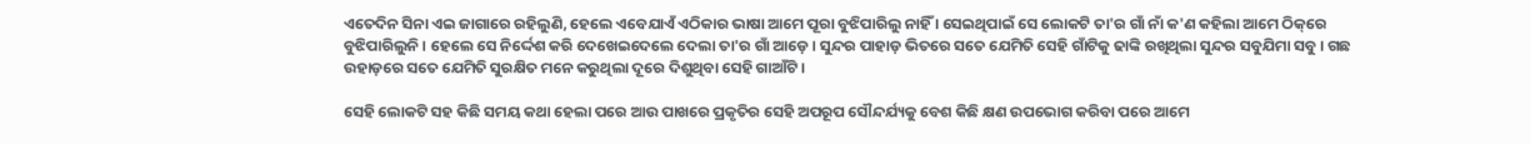ଏତେଦିନ ସିନା ଏଇ ଜାଗାରେ ରହିଲୁଣି, ହେଲେ ଏବେଯାଏଁ ଏଠିକାର ଭାଷା ଆମେ ପୂରା ବୁଝିପାରିଲୁ ନାହିଁ । ସେଇଥିପାଇଁ ସେ ଲୋକଟି ତା'ର ଗାଁ ନାଁ କ'ଣ କ‌ହିଲା ଆମେ ଠିକ୍‌ରେ ବୁଝିପାରିଲୁନି । ହେଲେ ସେ ନିର୍ଦ୍ଦେଶ କରି ଦେଖେଇଦେଲେ ଦେଲା ତା'ର ଗାଁ ଆଡ଼େ । ସୁନ୍ଦର ପାହାଡ଼ ଭିତରେ ସତେ ଯେମିତି ସେହି ଗାଁଟିକୁ ଢାଙ୍କି ରଖିଥିଲା ସୁନ୍ଦର ସବୁଯିମା ସବୁ । ଗଛ ଉହାଡ଼ରେ ସତେ ଯେମିତି ସୁରକ୍ଷିତ ମନେ କରୁଥିଲା ଦୂରେ ଦିଶୁଥିବା ସେହି ଗାଆଁଟି ।

ସେହି ଲୋକଟି ସ‌ହ କିଛି ସମୟ କଥା ହେଲା ପରେ ଆଉ ପାଖରେ ପ୍ରକୃତିର ସେହି ଅପରୂପ ସୌନ୍ଦର୍ଯ୍ୟକୁ ବେଶ କିଛି କ୍ଷଣ ଉପଭୋଗ କରିବା ପରେ ଆମେ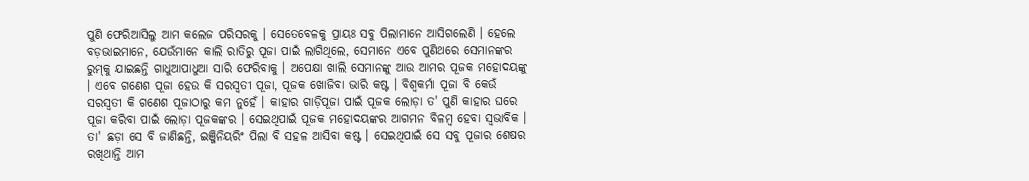ପୁଣି ଫେରିଆସିଲୁ ଆମ କଲେଜ ପରିସରକୁ । ସେତେବେଳକୁ ପ୍ରାୟଃ ସବୁ ପିଲାମାନେ ଆସିଗଲେଣି । ହେଲେ ବଡ଼ଭାଇମାନେ, ଯେଉଁମାନେ କାଲି ରାତିରୁ ପୂଜା ପାଇଁ ଲାଗିଥିଲେ, ସେମାନେ ଏବେ ପୁଣିଥରେ ସେମାନଙ୍କର ରୁମ୍‌କୁ ଯାଇଛନ୍ତି ଗାଧୁଆପାଧୁଆ ସାରି ଫେରିବାକୁ । ଅପେକ୍ଷା ଖାଲି ସେମାନଙ୍କୁ ଆଉ ଆମର ପୂଜକ ମହୋଦୟଙ୍କୁ । ଏବେ ଗଣେଶ ପୂଜା ହେଉ କି ସରସ୍ୱତୀ ପୂଜା, ପୂଜକ ଖୋଜିବା ଭାରି କଷ୍ଟ । ବିଶ୍ୱକର୍ମା ପୂଜା ବି କେଉଁ ସରସ୍ୱତୀ କି ଗଣେଶ ପୂଜାଠାରୁ କମ ନୁହେଁ । କାହାର ଗାଡ଼ିପୂଜା ପାଇଁ ପୂଜକ ଲୋଡ଼ା ତ' ପୁଣି କାହାର ଘରେ ପୂଜା କରିବା ପାଇଁ ଲୋଡ଼ା ପୂଜକଙ୍କର । ସେଇଥିପାଇଁ ପୂଜକ ମହୋଦୟଙ୍କର ଆଗମନ ବିଳମ୍ବ ହେବା ସ୍ୱଭାବିକ । ତା' ଛଡ଼ା ସେ ବି ଜାଣିଛନ୍ତି, ଇଞ୍ଜିନିୟରିଂ ପିଲା ବି ସ‌ହଳ ଆସିବା କଷ୍ଟ । ସେଇଥିପାଇଁ ସେ ସବୁ ପୂଜାର ଶେଷର ରଖିଥାନ୍ତି ଆମ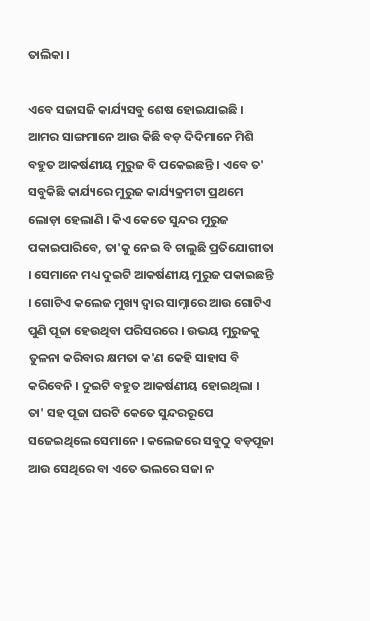ତାଲିକା ।

ଏବେ ସଜାସଜି କାର୍ଯ୍ୟସବୁ ଶେଷ ହୋଇଯାଇଛି । ଆମର ସାଙ୍ଗମାନେ ଆଉ କିଛି ବଡ଼ ଦିଦିମାନେ ମିଶି ବ‌ହୁତ ଆକର୍ଷଣୀୟ ମୁରୁଜ ବି ପକେଇଛନ୍ତି । ଏବେ ତ' ସବୁକିଛି କାର୍ଯ୍ୟରେ ମୁରୁଜ କାର୍ଯ୍ୟକ୍ରମଟା ପ୍ରଥମେ ଲୋଡ଼ା ହେଲାଣି । କିଏ କେତେ ସୁନ୍ଦର ମୁରୁଜ ପକାଇପାରିବେ, ତା'କୁ ନେଇ ବି ଚାଲୁଛି ପ୍ରତିଯୋଗୀତା । ସେମାନେ ମଧ୍ୟ ଦୁଇଟି ଆକର୍ଷଣୀୟ ମୁରୁଜ ପକାଇଛନ୍ତି । ଗୋଟିଏ କଲେଜ ମୁଖ୍ୟ ଦ୍ୱାର ସାମ୍ନାରେ ଆଉ ଗୋଟିଏ ପୁଣି ପୂଜା ହେଉଥିବା ପରିସରରେ । ଉଭୟ ମୁରୁଜକୁ ତୁଳନା କରିବାର କ୍ଷମତା କ'ଣ କେହି ସାହାସ ବି କରିବେନି । ଦୁଇଟି ବ‌ହୁତ ଆକର୍ଷଣୀୟ ହୋଇଥିଲା । ତା' ସ‌ହ ପୂଜା ଘରଟି କେତେ ସୁନ୍ଦରରୂପେ ସଜେଇଥିଲେ ସେମାନେ । କଲେଜରେ ସବୁଠୁ ବଡ଼ପୂଜା ଆଉ ସେଥିରେ ବା ଏତେ ଭଲରେ ସଜା ନ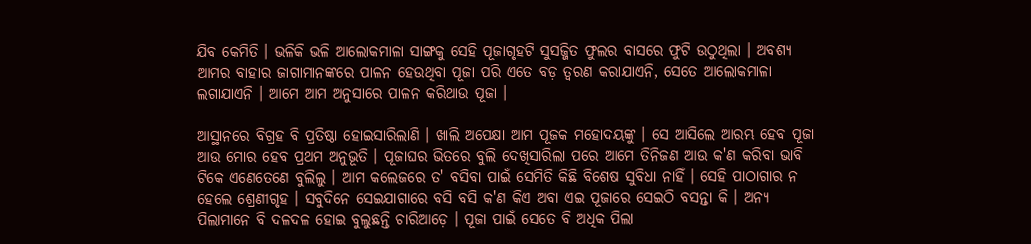ଯିବ କେମିତି । ଭଳିକି ଭଳି ଆଲୋକମାଳା ସାଙ୍ଗକୁ ସେହି ପୂଜାଗୃହଟି ସୁସଜ୍ଜିତ ଫୁଲର ବାସରେ ଫୁଟି ଉଠୁଥିଲା । ଅବଶ୍ୟ ଆମର ବାହାର ଜାଗାମାନଙ୍କରେ ପାଳନ ହେଉଥିବା ପୂଜା ପରି ଏତେ ବଡ଼ ତ୍ୱରଣ କରାଯାଏନି, ସେତେ ଆଲୋକମାଳା ଲଗାଯାଏନି । ଆମେ ଆମ ଅନୁସାରେ ପାଳନ କରିଥାଉ ପୂଜା ।

ଆସ୍ଥାନରେ ବିଗ୍ରହ ବି ପ୍ରତିଷ୍ଠା ହୋଇସାରିଲାଣି । ଖାଲି ଅପେକ୍ଷା ଆମ ପୂଜକ ମହୋଦୟଙ୍କୁ । ସେ ଆସିଲେ ଆରମ୍ଭ ହେବ ପୂଜା ଆଉ ମୋର ହେବ ପ୍ରଥମ ଅନୁଭୂତି । ପୂଜାଘର ଭିତରେ ବୁଲି ଦେଖିସାରିଲା ପରେ ଆମେ ତିନିଜଣ ଆଉ କ'ଣ କରିବା ଭାବି ଟିକେ ଏଣେତେଣେ ବୁଲିଲୁ । ଆମ କଲେଜରେ ତ' ବସିବା ପାଇଁ ସେମିତି କିଛି ବିଶେଷ ସୁବିଧା ନାହିଁ । ସେହି ପାଠାଗାର ନ ହେଲେ ଶ୍ରେଣୀଗୃହ । ସବୁଦିନେ ସେଇଯାଗାରେ ବସି ବସି କ'ଣ କିଏ ଅବା ଏଇ ପୂଜାରେ ସେଇଠି ବସନ୍ତା କି । ଅନ୍ୟ ପିଲାମାନେ ବି ଦଳଦଳ ହୋଇ ବୁଲୁଛନ୍ତି ଚାରିଆଡ଼େ । ପୂଜା ପାଇଁ ସେତେ ବି ଅଧିକ ପିଲା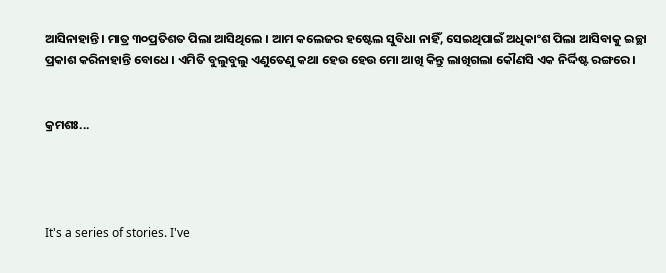ଆସିନାହାନ୍ତି । ମାତ୍ର ୩୦ପ୍ରତିଶତ ପିଲା ଆସିଥିଲେ । ଆମ କଲେଜର ହଷ୍ଟେଲ ସୁବିଧା ନାହିଁ, ସେଇଥିପାଇଁ ଅଧିକାଂଶ ପିଲା ଆସିବାକୁ ଇଚ୍ଛା ପ୍ରକାଶ କରିନାହାନ୍ତି ବୋଧେ । ଏମିତି ବୁଲୁବୁଲୁ ଏଣୁତେଣୁ କଥା ହେଉ ହେଉ ମୋ ଆଖି କିନ୍ତୁ ଲାଖିଗଲା କୌଣସି ଏକ ନିର୍ଦ୍ଦିଷ୍ଟ ରଙ୍ଗରେ ।


କ୍ରମଶଃ...




It's a series of stories. I've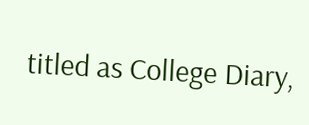titled as College Diary,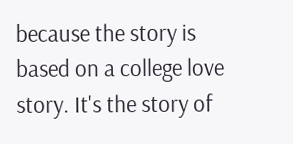because the story is based on a college love story. It's the story of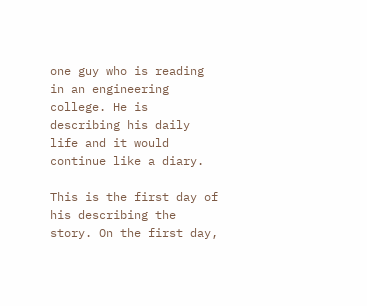one guy who is reading in an engineering college. He is describing his daily life and it would continue like a diary.

This is the first day of his describing the story. On the first day,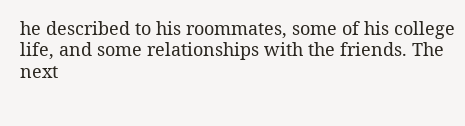he described to his roommates, some of his college life, and some relationships with the friends. The next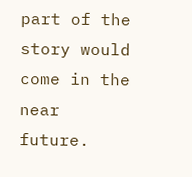part of the story would come in the near future.